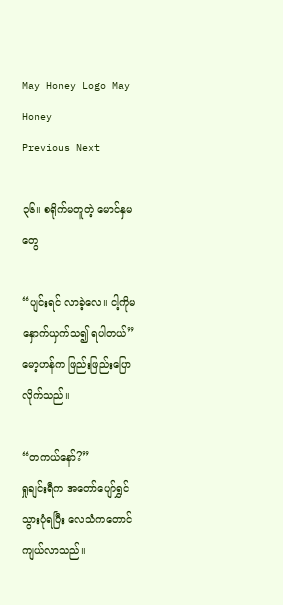May Honey Logo May Honey
Previous Next

၃၆။ စရိုက်မတူတဲ့ မောင်နှမတွေ

“ပျင်းရင် လာခဲ့လေ။ ငါ့ကိုမနှောက်ယှက်သ၍ ရပါတယ်”
မော့ဟန်က ဖြည်းဖြည်းပြောလိုက်သည်။

“တကယ်နော်?”
ရှုချင်းရီက အတော်ပျော်ရွှင်သွားပုံရပြီး လေသံကတောင် ကျယ်လာသည်။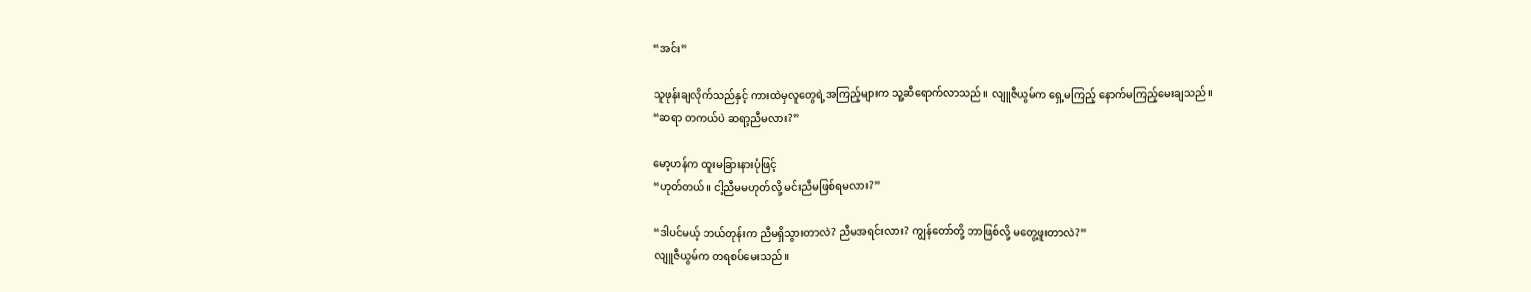“အင်း”

သူဖုန်းချလိုက်သည်နှင့် ကားထဲမှလူတွေရဲ့အကြည့်များက သူ့ဆီရောက်လာသည်။ လျူဇီယွမ်က ရှေ့မကြည့် နောက်မကြည့်မေးချသည်။
“ဆရာ တကယ်ပဲ ဆရာ့ညီမလား?”

မော့ဟန်က ထူးမခြားနားပုံဖြင့်
“ဟုတ်တယ်။ ငါ့ညီမမဟုတ်လို့ မင်းညီမဖြစ်ရမလား?”

“ဒါပင်မယ့် ဘယ်တုန်းက ညီမရှိသွားတာလဲ? ညီမအရင်းလား? ကျွန်တော်တို့ ဘာဖြစ်လို့ မတွေ့ဖူးတာလဲ?”
လျူဇီယွမ်က တရစပ်မေးသည်။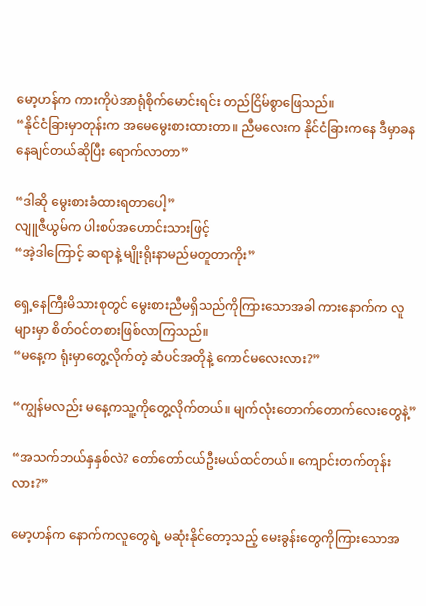မော့ဟန်က ကားကိုပဲအာရုံစိုက်မောင်းရင်း တည်ငြိမ်စွာဖြေသည်။
“နိုင်ငံခြားမှာတုန်းက အမေမွေးစားထားတာ။ ညီမလေးက နိုင်ငံခြားကနေ ဒီမှာခနနေချင်တယ်ဆိုပြီး ရောက်လာတာ”

“ဒါဆို မွေးစားခံထားရတာပေါ့”
လျူဇီယွမ်က ပါးစပ်အဟောင်းသားဖြင့်
“အဲ့ဒါကြောင့် ဆရာနဲ့ မျိုးရိုးနာမည်မတူတာကိုး”

ရှေ့နေကြီးမိသားစုတွင် မွေးစားညီမရှိသည်ကိုကြားသောအခါ ကားနောက်က လူများမှာ စိတ်ဝင်တစားဖြစ်လာကြသည်။
“မနေ့က ရုံးမှာတွေ့လိုက်တဲ့ ဆံပင်အတိုနဲ့ ကောင်မလေးလား?”

“ကျွန်မလည်း မနေ့ကသူ့ကိုတွေ့လိုက်တယ်။ မျက်လုံးတောက်တောက်လေးတွေနဲ့”

“အသက်ဘယ်နှနှစ်လဲ? တော်တော်ငယ်ဦးမယ်ထင်တယ်။ ကျောင်းတက်တုန်းလား?”

မော့ဟန်က နောက်ကလူတွေရဲ့ မဆုံးနိုင်တော့သည့် မေးခွန်းတွေကိုကြားသောအ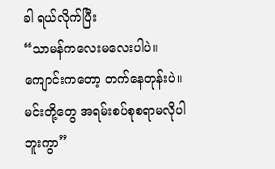ခါ ရယ်လိုက်ပြီး
“သာမန်ကလေးမလေးပါပဲ။ ကျောင်းကတော့ တက်နေတုန်းပဲ။ မင်းတို့တွေ အရမ်းစပ်စုစရာမလိုပါဘူးကွာ”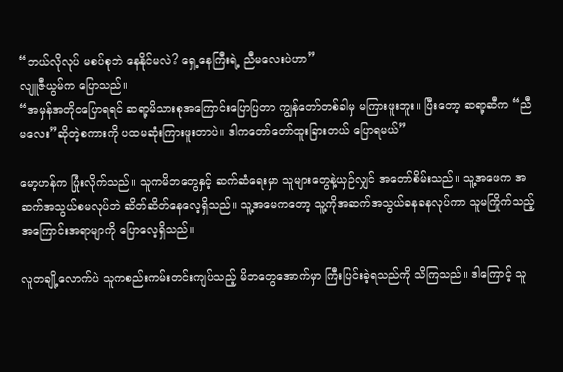“ဘယ်လိုလုပ် မစပ်စုဘဲ နေနိုင်မလဲ? ရှေ့နေကြီးရဲ့ ညီမလေးပဲဟာ”
လျူဇီယွမ်က ပြောသည်။
“အမှန်အတိုငပြောရရင် ဆရာ့မိသားစုအကြောင်းပြောပြတာ ကျွန်တော်တစ်ခါမှ မကြားဖူးဘူး။ ပြီးတော့ ဆရာ့ဆီက “ညီမလေး”ဆိုတဲ့စကားကို ပထမဆုံးကြားဖူးတာပဲ။ ဒါကတော်တော်ထူးခြားတယ် ပြောရမယ်”

မော့ဟန်က ပြုံးလိုက်သည်။ သူကမိဘတွေနှင့် ဆက်ဆံရေးမှာ သူများတွေနဲ့ယှဉ်လျှင် အတော်စိမ်းသည်။ သူ့အဖေက အဆက်အသွယ်စမလုပ်ဘဲ ဆိတ်ဆိတ်နေလေ့ရှိသည်။ သူ့အမေကတော့ သူ့ကိုအဆက်အသွယ်ခနခနလုပ်ကာ သူမကြိုက်သည့်အကြောင်းအရာမျာကို ပြောလေ့ရှိသည်။

လူတချို့လောက်ပဲ သူကစည်းကမ်းတင်းကျပ်သည့် မိဘတွေအောက်မှာ ကြီးပြင်းခဲ့ရသည်ကို သိကြသည်။ ဒါကြောင့် သူ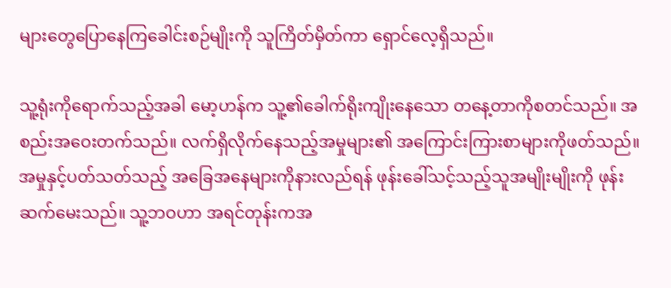များတွေပြောနေကြခေါင်းစဉ်မျိုးကို သူကြိတ်မှိတ်ကာ ရှောင်လေ့ရှိသည်။

သူ့ရုံးကိုရောက်သည့်အခါ မော့ဟန်က သူ့၏ခေါက်ရိုးကျိုးနေသော တနေ့တာကိုစတင်သည်။ အစည်းအဝေးတက်သည်။ လက်ရှိလိုက်နေသည့်အမှုများ၏ အကြောင်းကြားစာများကိုဖတ်သည်။ အမှုနှင့်ပတ်သတ်သည့် အခြေအနေများကိုနားလည်ရန် ဖုန်းခေါ်သင့်သည့်သူအမျိုးမျိုးကို ဖုန်းဆက်မေးသည်။ သူ့ဘဝဟာ အရင်တုန်းကအ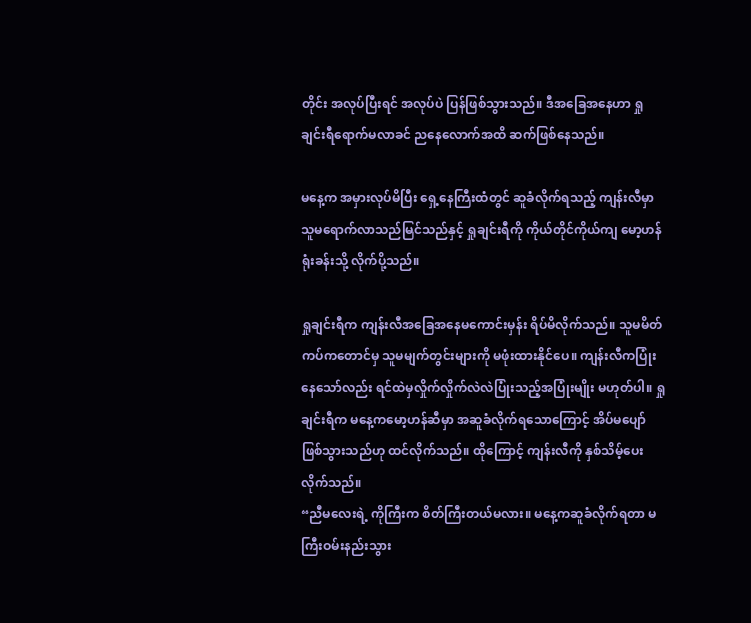တိုင်း အလုပ်ပြီးရင် အလုပ်ပဲ ပြန်ဖြစ်သွားသည်။ ဒီအခြေအနေဟာ ရှုချင်းရီရောက်မလာခင် ညနေလောက်အထိ ဆက်ဖြစ်နေသည်။

မနေ့က အမှားလုပ်မိပြီး ရှေ့နေကြီးထံတွင် ဆူခံလိုက်ရသည့် ကျန်းလီမှာ သူမရောက်လာသည်မြင်သည်နှင့် ရှုချင်းရီကို ကိုယ်တိုင်ကိုယ်ကျ မော့ဟန်ရုံးခန်းသို့ လိုက်ပို့သည်။

ရှုချင်းရီက ကျန်းလီအခြေအနေမကောင်းမှန်း ရိပ်မိလိုက်သည်။ သူမမိတ်ကပ်ကတောင်မှ သူမမျက်တွင်းများကို မဖုံးထားနိုင်ပေ။ ကျန်းလီကပြုံးနေသော်လည်း ရင်ထဲမှလှိုက်လှိုက်လဲလဲပြုံးသည့်အပြုံးမျိုး မဟုတ်ပါ။ ရှုချင်းရီက မနေ့ကမော့ဟန်ဆီမှာ အဆူခံလိုက်ရသောကြောင့် အိပ်မပျော်ဖြစ်သွားသည်ဟု ထင်လိုက်သည်။ ထိုကြောင့် ကျန်းလီကို နှစ်သိမ့်ပေးလိုက်သည်။
“ညီမလေးရဲ့ ကိုကြီးက စိတ်ကြီးတယ်မလား။ မနေ့ကဆူခံလိုက်ရတာ မကြီးဝမ်းနည်းသွား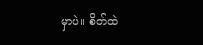မှာပဲ။ စိတ်ထဲ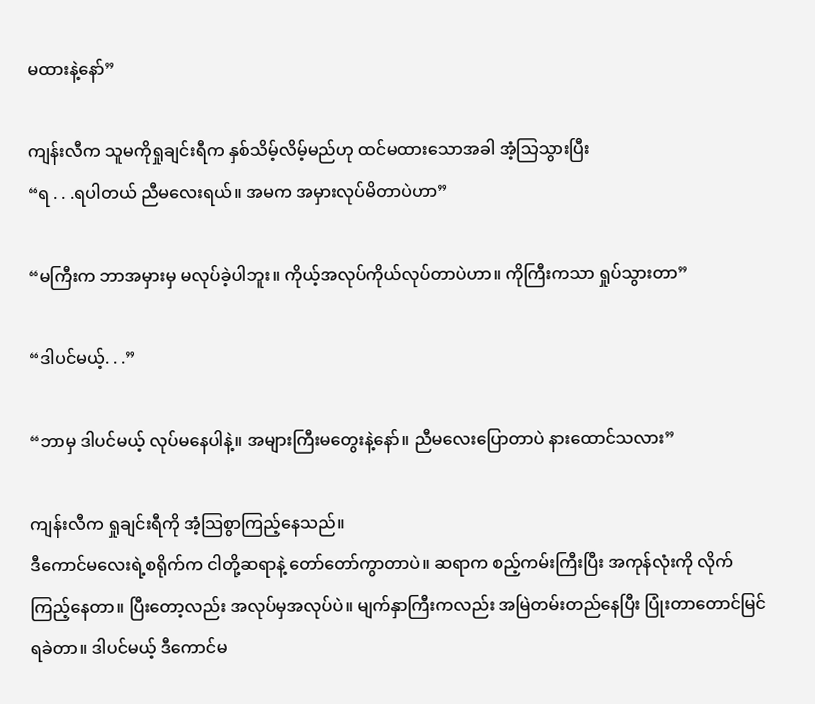မထားနဲ့နော်”

ကျန်းလီက သူမကိုရှုချင်းရီက နှစ်သိမ့်လိမ့်မည်ဟု ထင်မထားသောအခါ အံ့သြသွားပြီး
“ရ . . .ရပါတယ် ညီမလေးရယ်။ အမက အမှားလုပ်မိတာပဲဟာ”

“မကြီးက ဘာအမှားမှ မလုပ်ခဲ့ပါဘူး။ ကိုယ့်အလုပ်ကိုယ်လုပ်တာပဲဟာ။ ကိုကြီးကသာ ရှုပ်သွားတာ”

“ဒါပင်မယ့်. . .”

“ဘာမှ ဒါပင်မယ့် လုပ်မနေပါနဲ့။ အများကြီးမတွေးနဲ့နော်။ ညီမလေးပြောတာပဲ နားထောင်သလား”

ကျန်းလီက ရှုချင်းရီကို အံ့သြစွာကြည့်နေသည်။
ဒီကောင်မလေးရဲ့စရိုက်က ငါတို့ဆရာနဲ့ တော်တော်ကွာတာပဲ။ ဆရာက စည့်ကမ်းကြီးပြီး အကုန်လုံးကို လိုက်ကြည့်နေတာ။ ပြီးတော့လည်း အလုပ်မှအလုပ်ပဲ။ မျက်နှာကြီးကလည်း အမြဲတမ်းတည်နေပြီး ပြုံးတာတောင်မြင်ရခဲတာ။ ဒါပင်မယ့် ဒီကောင်မ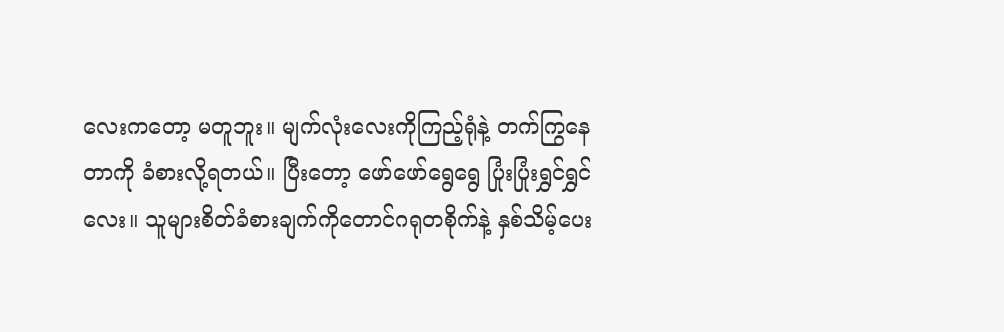လေးကတော့ မတူဘူး။ မျက်လုံးလေးကိုကြည့်ရုံနဲ့ တက်ကြွနေတာကို ခံစားလို့ရတယ်။ ပြီးတော့ ဖော်ဖော်ရွေရွေ ပြုံးပြုံးရွှင်ရွှင်လေး။ သူများစိတ်ခံစားချက်ကိုတောင်ဂရုတစိုက်နဲ့ နှစ်သိမ့်ပေး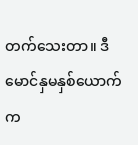တက်သေးတာ။ ဒီမောင်နှမနှစ်ယောက်က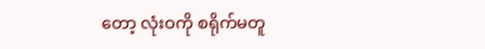တော့ လုံးဝကို စရိုက်မတူ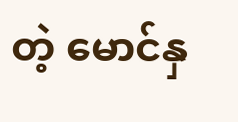တဲ့ မောင်နှ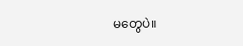မတွေပဲ။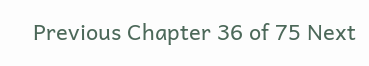Previous Chapter 36 of 75 Next